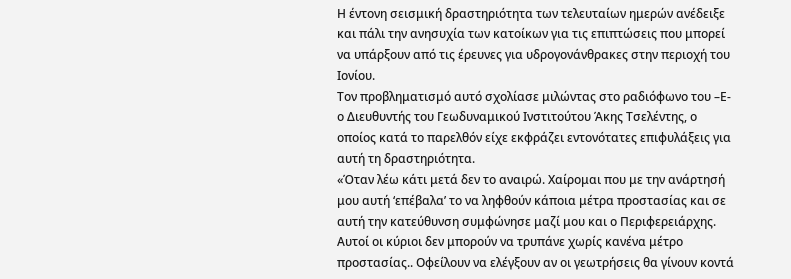Η έντονη σεισμική δραστηριότητα των τελευταίων ημερών ανέδειξε και πάλι την ανησυχία των κατοίκων για τις επιπτώσεις που μπορεί να υπάρξουν από τις έρευνες για υδρογονάνθρακες στην περιοχή του Ιονίου.
Τον προβληματισμό αυτό σχολίασε μιλώντας στο ραδιόφωνο του –Ε- ο Διευθυντής του Γεωδυναμικού Ινστιτούτου Άκης Τσελέντης, ο οποίος κατά το παρελθόν είχε εκφράζει εντονότατες επιφυλάξεις για αυτή τη δραστηριότητα.
«Όταν λέω κάτι μετά δεν το αναιρώ. Χαίρομαι που με την ανάρτησή μου αυτή ‘επέβαλα’ το να ληφθούν κάποια μέτρα προστασίας και σε αυτή την κατεύθυνση συμφώνησε μαζί μου και ο Περιφερειάρχης. Αυτοί οι κύριοι δεν μπορούν να τρυπάνε χωρίς κανένα μέτρο προστασίας.. Οφείλουν να ελέγξουν αν οι γεωτρήσεις θα γίνουν κοντά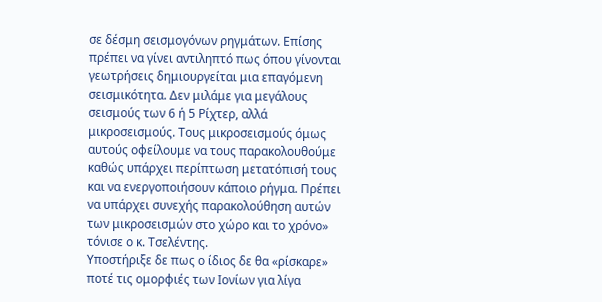σε δέσμη σεισμογόνων ρηγμάτων. Επίσης πρέπει να γίνει αντιληπτό πως όπου γίνονται γεωτρήσεις δημιουργείται μια επαγόμενη σεισμικότητα. Δεν μιλάμε για μεγάλους σεισμούς των 6 ή 5 Ρίχτερ, αλλά μικροσεισμούς. Τους μικροσεισμούς όμως αυτούς οφείλουμε να τους παρακολουθούμε καθώς υπάρχει περίπτωση μετατόπισή τους και να ενεργοποιήσουν κάποιο ρήγμα. Πρέπει να υπάρχει συνεχής παρακολούθηση αυτών των μικροσεισμών στο χώρο και το χρόνο» τόνισε ο κ. Τσελέντης.
Υποστήριξε δε πως ο ίδιος δε θα «ρίσκαρε» ποτέ τις ομορφιές των Ιονίων για λίγα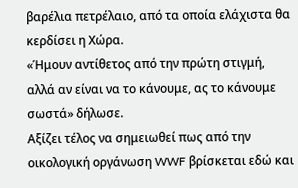βαρέλια πετρέλαιο, από τα οποία ελάχιστα θα κερδίσει η Χώρα.
«Ήμουν αντίθετος από την πρώτη στιγμή, αλλά αν είναι να το κάνουμε, ας το κάνουμε σωστά» δήλωσε.
Αξίζει τέλος να σημειωθεί πως από την οικολογική οργάνωση WWF βρίσκεται εδώ και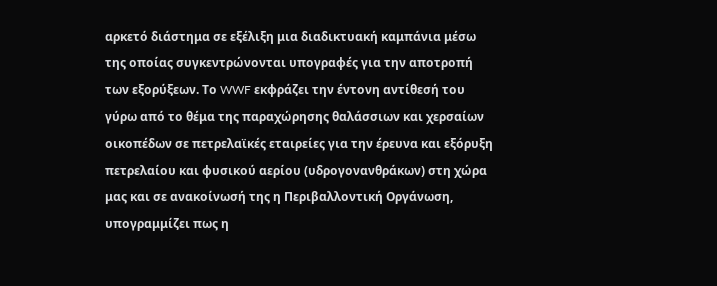αρκετό διάστημα σε εξέλιξη μια διαδικτυακή καμπάνια μέσω της οποίας συγκεντρώνονται υπογραφές για την αποτροπή των εξορύξεων. Το WWF εκφράζει την έντονη αντίθεσή του γύρω από το θέμα της παραχώρησης θαλάσσιων και χερσαίων οικοπέδων σε πετρελαϊκές εταιρείες για την έρευνα και εξόρυξη πετρελαίου και φυσικού αερίου (υδρογονανθράκων) στη χώρα μας και σε ανακοίνωσή της η Περιβαλλοντική Οργάνωση, υπογραμμίζει πως η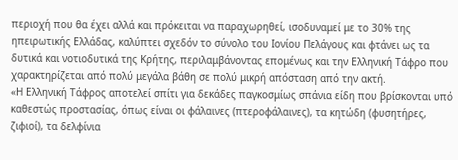περιοχή που θα έχει αλλά και πρόκειται να παραχωρηθεί, ισοδυναμεί με το 30% της ηπειρωτικής Ελλάδας, καλύπτει σχεδόν το σύνολο του Ιονίου Πελάγους και φτάνει ως τα δυτικά και νοτιοδυτικά της Κρήτης, περιλαμβάνοντας επομένως και την Ελληνική Τάφρο που χαρακτηρίζεται από πολύ μεγάλα βάθη σε πολύ μικρή απόσταση από την ακτή.
«Η Ελληνική Τάφρος αποτελεί σπίτι για δεκάδες παγκοσμίως σπάνια είδη που βρίσκονται υπό καθεστώς προστασίας, όπως είναι οι φάλαινες (πτεροφάλαινες), τα κητώδη (φυσητήρες, ζιφιοί), τα δελφίνια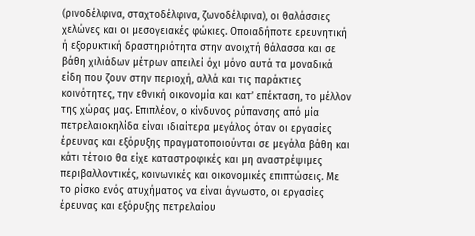(ρινοδέλφινα, σταχτοδέλφινα, ζωνοδέλφινα), οι θαλάσσιες χελώνες και οι μεσογειακές φώκιες. Οποιαδήποτε ερευνητική ή εξορυκτική δραστηριότητα στην ανοιχτή θάλασσα και σε βάθη χιλιάδων μέτρων απειλεί όχι μόνο αυτά τα μοναδικά είδη που ζουν στην περιοχή, αλλά και τις παράκτιες κοινότητες, την εθνική οικονομία και κατ’ επέκταση, το μέλλον της χώρας μας. Επιπλέον, ο κίνδυνος ρύπανσης από μία πετρελαιοκηλίδα είναι ιδιαίτερα μεγάλος όταν οι εργασίες έρευνας και εξόρυξης πραγματοποιούνται σε μεγάλα βάθη και κάτι τέτοιο θα είχε καταστροφικές και μη αναστρέψιμες περιβαλλοντικές, κοινωνικές και οικονομικές επιπτώσεις. Με το ρίσκο ενός ατυχήματος να είναι άγνωστο, οι εργασίες έρευνας και εξόρυξης πετρελαίου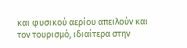και φυσικού αερίου απειλούν και τον τουρισμό, ιδιαίτερα στην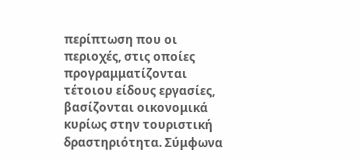περίπτωση που οι περιοχές, στις οποίες προγραμματίζονται τέτοιου είδους εργασίες, βασίζονται οικονομικά κυρίως στην τουριστική δραστηριότητα. Σύμφωνα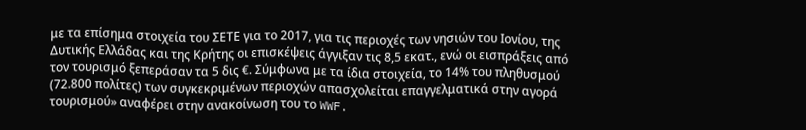με τα επίσημα στοιχεία του ΣΕΤΕ για το 2017, για τις περιοχές των νησιών του Ιονίου, της Δυτικής Ελλάδας και της Κρήτης οι επισκέψεις άγγιξαν τις 8,5 εκατ., ενώ οι εισπράξεις από τον τουρισμό ξεπεράσαν τα 5 δις €. Σύμφωνα με τα ίδια στοιχεία, το 14% του πληθυσμού (72.800 πολίτες) των συγκεκριμένων περιοχών απασχολείται επαγγελματικά στην αγορά τουρισμού» αναφέρει στην ανακοίνωση του το WWF.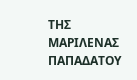ΤΗΣ ΜΑΡΙΛΕΝΑΣ ΠΑΠΑΔΑΤΟΥ